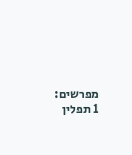מפרשים:
1 תפלין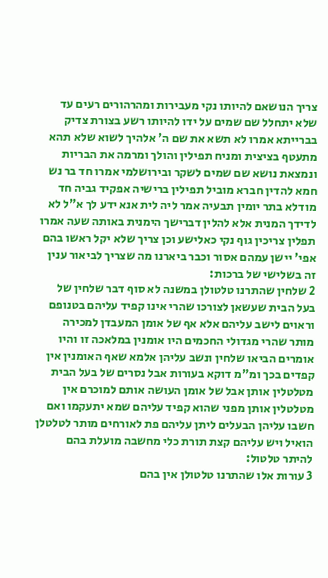צריך הנושאם להיותו נקי מעבירות ומהרהורים רעים עד שלא יתחלל שם שמים על ידו להיותו רשע בצורת צדיק בברייתא אמרו לא תשא את שם ה' אלהיך לשוא שלא תהא מתעטף בציצית ומניח תפילין והולך ומרמה את הבריות ונמצאת נושא שם שמים לשקר ובירושלמי אמרו חד בר נש חמא להדין חברא מוביל תפילין ברישיה אפקיד גביה חד מודלא בתר יומין תבעיה אמר ליה לית אנא ידע לך א"ל לא לדידך המנית אלא להלין דברישך הימנית באותה שעה אמרו תפלין צריכין גוף נקי כאלישע וכן צריך שלא יקל ראשו בהם אפי' יישן עמהם אסור וכבר ביארנו מה שצריך לביאור ענין זה בשלישי של ברכות:
2 שלחין שהתרנו טלטולן במשנה לא סוף דבר שלחין של בעל הבית שעשאן לצורכו שהרי אינו קפיד עליהם בטנופם וראוים לישב עליהם אלא אף של אומן המעבדן למכירה מותר שהרי מגדולי החכמים היו אומנין במלאכה זו והיו אומרים הביאו שלחין ונשב עליהן אלמא שאף האומנין אין קפדים בכך ומ"מ דוקא בעורות אבל נסרים של בעל הבית מטלטלין אותן אבל של אומן העושה אותם למוכרם אין מטלטלין אותן מפני שהוא קפיד עליהם שמא יתעקמו ואם חשבו עליהן הבעלים ליתן עליהם פת לאורחים מותר לטלטלן הואיל ויש עליהם קצת תורת כלי מחשבה מועלת בהם להיתר טלטול:
3 עורות אלו שהתרנו טלטולן אין בהם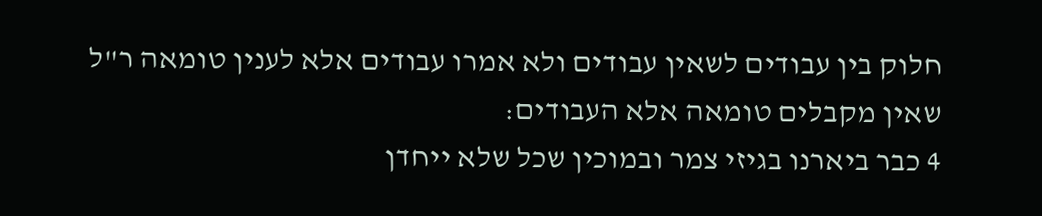חלוק בין עבודים לשאין עבודים ולא אמרו עבודים אלא לענין טומאה ר"ל שאין מקבלים טומאה אלא העבודים:
4 כבר ביארנו בגיזי צמר ובמוכין שכל שלא ייחדן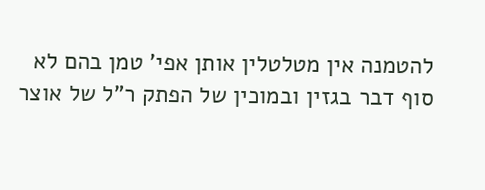להטמנה אין מטלטלין אותן אפי' טמן בהם לא סוף דבר בגזין ובמוכין של הפתק ר"ל של אוצר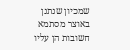שמכיון שנתנן באוצר מסתמא חשובות הן עליו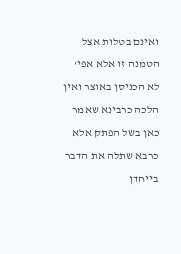ואינם בטלות אצל הטמנה זו אלא אפי' לא הכניסן באוצר ואין הלכה כרבינא שאמר כאן בשל הפתק אלא כרבא שתלה את הדבר בייחדן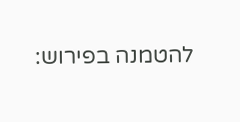להטמנה בפירוש: